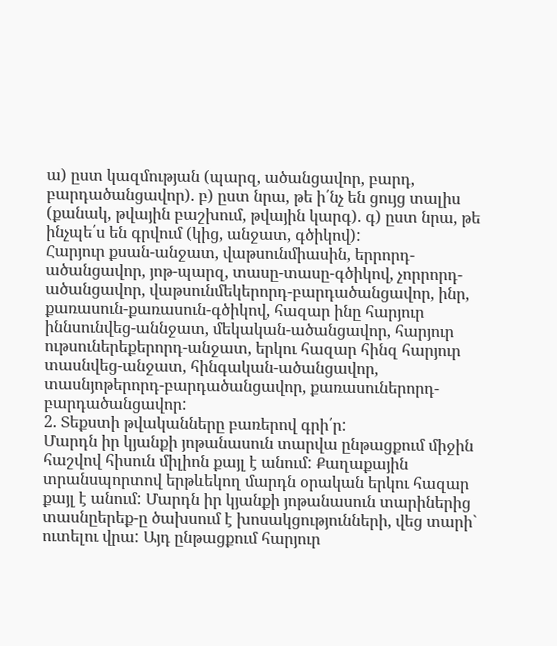ա) ըստ կազմության (պարզ, ածանցավոր, բարդ, բարդածանցավոր). բ) ըստ նրա, թե ի՛նչ են ցույց տալիս (քանակ, թվային բաշխում, թվային կարգ). գ) ըստ նրա, թե ինչպե՛ս են գրվում (կից, անջատ, գծիկով):
Հարյուր քսան-անջատ, վաթսունմիասին, երրորդ-ածանցավոր, յոթ-պարզ, տասը-տասը-գծիկով, չորրորդ-ածանցավոր, վաթսունմեկերորդ-բարդածանցավոր, ինր, քառասուն-քառասուն-գծիկով, հազար ինը հարյուր իննսունվեց-աննջատ, մեկական-ածանցավոր, հարյուր ութսուներեքերորդ-անջատ, երկու հազար հինզ հարյուր տասնվեց-անջատ, հինգական-ածանցավոր, տասնյոթերորդ-բարդածանցավոր, քառասուներորդ-բարդածանցավոր:
2. Տեքստի թվականները բառերով գրի՛ր:
Մարդն իր կյանքի յոթանասուն տարվա ընթացքում միջին հաշվով հիսուն միլիոն քայլ է անում: Քաղաքային տրանսպորտով երթևեկող մարդն օրական երկու հազար քայլ է անում: Մարդն իր կյանքի յոթանասուն տարիներից տասնըերեք-ը ծախսում է խոսակցությունների, վեց տարի` ուտելու վրա: Այդ ընթացքում հարյուր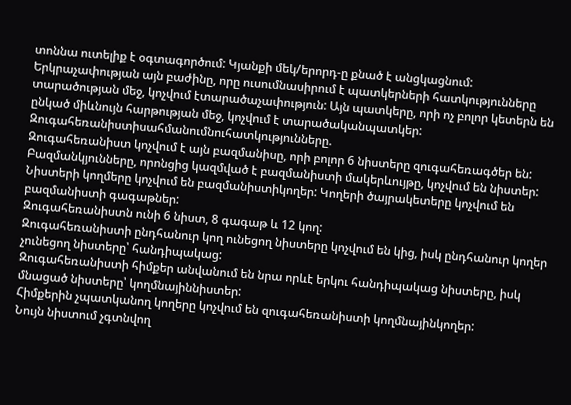տոննա ուտելիք է օգտագործում: Կյանքի մեկ/երորդ-ը քնած է անցկացնում:
Երկրաչափության այն բաժինը, որը ուսումնասիրում է պատկերների հատկությունները տարածության մեջ, կոչվում էտարածաչափություն: Այն պատկերը, որի ոչ բոլոր կետերն են ընկած միևնույն հարթության մեջ, կոչվում է տարածականպատկեր:
Զուգահեռանիստիսահմանումնուհատկությունները.
Զուգահեռանիստ կոչվում է այն բազմանիսը, որի բոլոր 6 նիստերը զուգահեռագծեր են:
Բազմանկյունները, որոնցից կազմված է բազմանիստի մակերևույթը, կոչվում են նիստեր: Նիստերի կողմերը կոչվում են բազմանիստիկողեր: Կողերի ծայրակետերը կոչվում են բազմանիստի գագաթներ:
Զուգահեռանիստն ունի 6 նիստ, 8 գագաթ և 12 կող:
Զուգահեռանիստի ընդհանուր կող ունեցող նիստերը կոչվում են կից, իսկ ընդհանուր կողեր չունեցող նիստերը՝ հանդիպակաց:
Զուգահեռանիստի հիմքեր անվանում են նրա որևէ երկու հանդիպակաց նիստերը, իսկ մնացած նիստերը՝ կողմնայիննիստեր:
Հիմքերին չպատկանող կողերը կոչվում են զուգահեռանիստի կողմնայինկողեր:
Նույն նիստում չգտնվող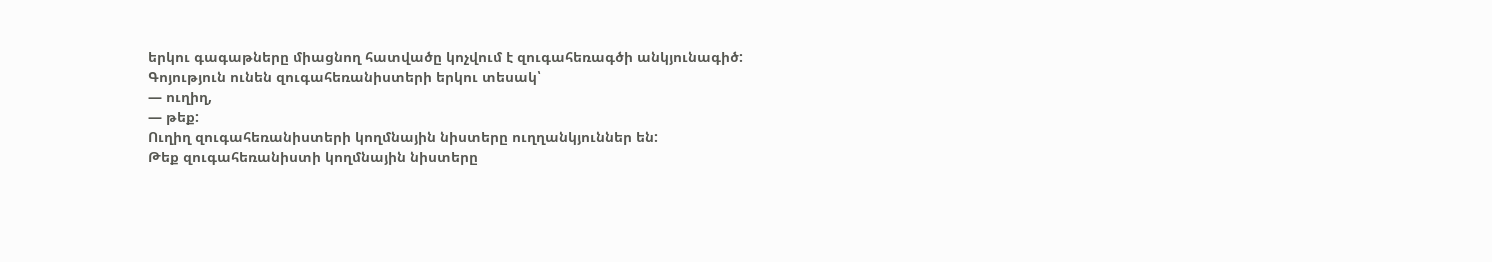երկու գագաթները միացնող հատվածը կոչվում է զուգահեռագծի անկյունագիծ:
Գոյություն ունեն զուգահեռանիստերի երկու տեսակ՝
— ուղիղ,
— թեք:
Ուղիղ զուգահեռանիստերի կողմնային նիստերը ուղղանկյուններ են:
Թեք զուգահեռանիստի կողմնային նիստերը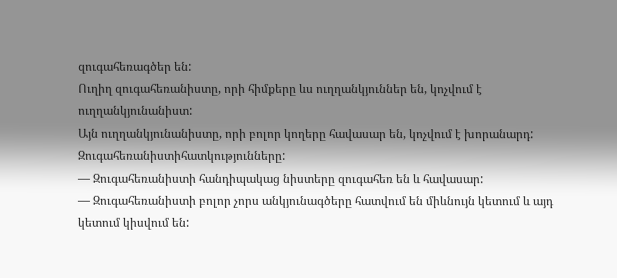զուգահեռագծեր են:
Ուղիղ զուգահեռանիստը, որի հիմքերը ևս ուղղանկյուններ են, կոչվում է ուղղանկյունանիստ:
Այն ուղղանկյունանիստը, որի բոլոր կողերը հավասար են, կոչվում է խորանարդ:
Զուգահեռանիստիհատկությունները:
— Զուգահեռանիստի հանդիպակաց նիստերը զուգահեռ են և հավասար:
— Զուգահեռանիստի բոլոր չորս անկյունագծերը հատվում են միևնույն կետում և այդ կետում կիսվում են: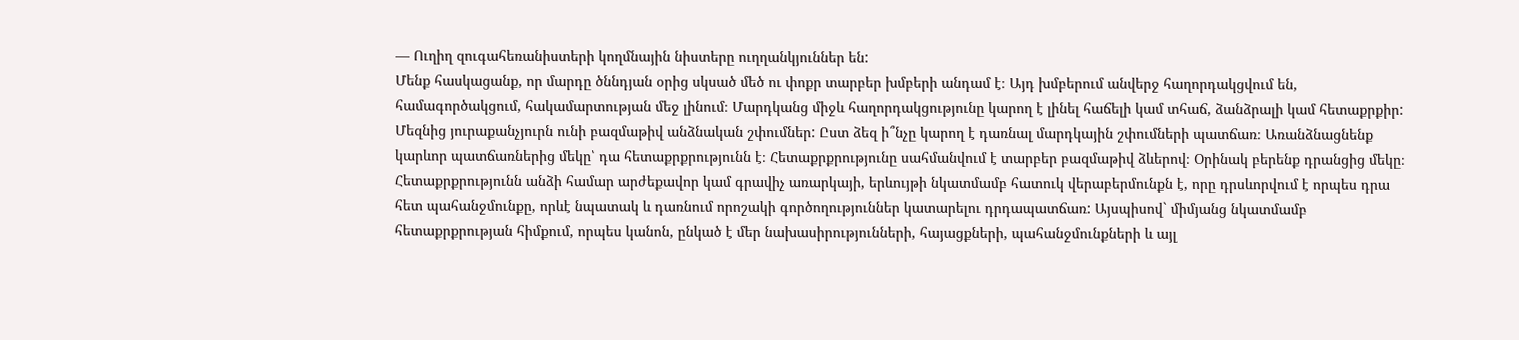— Ուղիղ զուգահեռանիստերի կողմնային նիստերը ուղղանկյուններ են:
Մենք հասկացանք, որ մարդը ծննդյան օրից սկսած մեծ ու փոքր տարբեր խմբերի անդամ է։ Այդ խմբերում անվերջ հաղորդակցվում են, համագործակցում, հակամարտության մեջ լինում։ Մարդկանց միջև հաղորդակցությունը կարող է լինել հաճելի կամ տհաճ, ձանձրալի կամ հետաքրքիր: Մեզնից յուրաքանչյուրն ունի բազմաթիվ անձնական շփումներ: Ըստ ձեզ ի՞նչը կարող է դառնալ մարդկային շփումների պատճառ։ Առանձնացնենք կարևոր պատճառներից մեկը՝ դա հետաքրքրությունն է։ Հետաքրքրությունը սահմանվում է տարբեր բազմաթիվ ձևերով։ Օրինակ բերենք դրանցից մեկը։ Հետաքրքրությունն անձի համար արժեքավոր կամ գրավիչ առարկայի, երևույթի նկատմամբ հատուկ վերաբերմունքն է, որը դրսևորվում է որպես դրա հետ պահանջմունքը, որևէ նպատակ և դառնում որոշակի գործողություններ կատարելու դրդապատճառ: Այսպիսով` միմյանց նկատմամբ հետաքրքրության հիմքում, որպես կանոն, ընկած է մեր նախասիրությունների, հայացքների, պահանջմունքների և այլ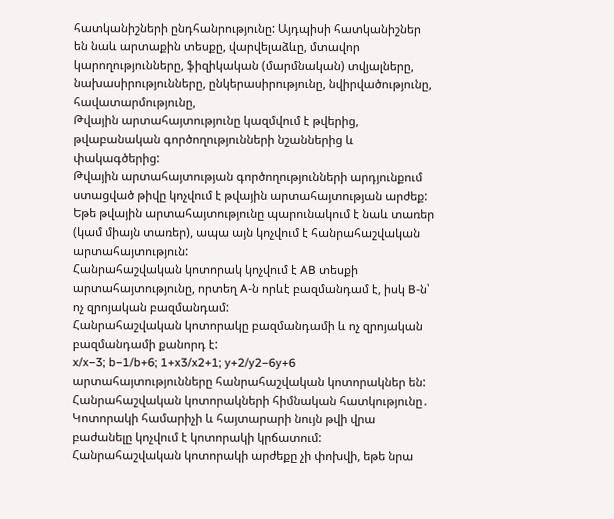հատկանիշների ընդհանրությունը: Այդպիսի հատկանիշներ են նաև արտաքին տեսքը, վարվելաձևը, մտավոր կարողությունները, ֆիզիկական (մարմնական) տվյալները, նախասիրությունները, ընկերասիրությունը, նվիրվածությունը, հավատարմությունը,
Թվային արտահայտությունը կազմվում է թվերից, թվաբանական գործողությունների նշաններից և փակագծերից:
Թվային արտահայտության գործողությունների արդյունքում ստացված թիվը կոչվում է թվային արտահայտության արժեք:
Եթե թվային արտահայտությունը պարունակում է նաև տառեր (կամ միայն տառեր), ապա այն կոչվում է հանրահաշվական արտահայտություն:
Հանրահաշվական կոտորակ կոչվում է AB տեսքի արտահայտությունը, որտեղ A-ն որևէ բազմանդամ է, իսկ B-ն՝ ոչ զրոյական բազմանդամ:
Հանրահաշվական կոտորակը բազմանդամի և ոչ զրոյական բազմանդամի քանորդ է:
x/x−3; b−1/b+6; 1+x3/x2+1; y+2/y2−6y+6 արտահայտությունները հանրահաշվական կոտորակներ են:
Հանրահաշվական կոտորակների հիմնական հատկությունը․
Կոտորակի համարիչի և հայտարարի նույն թվի վրա բաժանելը կոչվում է կոտորակի կրճատում:
Հանրահաշվական կոտորակի արժեքը չի փոխվի, եթե նրա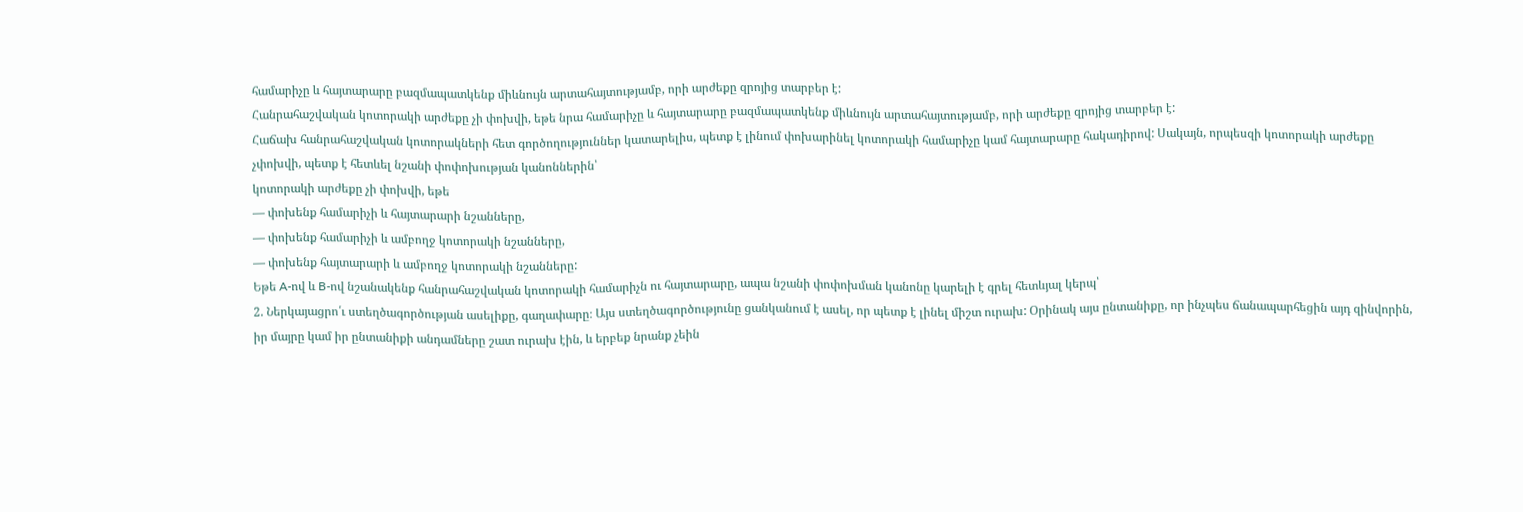համարիչը և հայտարարը բազմապատկենք միևնույն արտահայտությամբ, որի արժեքը զրոյից տարբեր է:
Հանրահաշվական կոտորակի արժեքը չի փոխվի, եթե նրա համարիչը և հայտարարը բազմապատկենք միևնույն արտահայտությամբ, որի արժեքը զրոյից տարբեր է:
Հաճախ հանրահաշվական կոտորակների հետ գործողություններ կատարելիս, պետք է լինում փոխարինել կոտորակի համարիչը կամ հայտարարը հակադիրով: Սակայն, որպեսզի կոտորակի արժեքը չփոխվի, պետք է հետևել նշանի փոփոխության կանոններին՝
կոտորակի արժեքը չի փոխվի, եթե
— փոխենք համարիչի և հայտարարի նշանները,
— փոխենք համարիչի և ամբողջ կոտորակի նշանները,
— փոխենք հայտարարի և ամբողջ կոտորակի նշանները:
Եթե A-ով և B-ով նշանակենք հանրահաշվական կոտորակի համարիչն ու հայտարարը, ապա նշանի փոփոխման կանոնը կարելի է գրել հետևյալ կերպ՝
2. Ներկայացրո՛ւ ստեղծագործության ասելիքը, գաղափարը։ Այս ստեղծագործությունը ցանկանում է ասել, որ պետք է լինել միշտ ուրախ: Օրինակ այս ընտանիքը, որ ինչպես ճանապարհեցին այդ զինվորին, իր մայրը կամ իր ընտանիքի անդամները շատ ուրախ էին, և երբեք նրանք չեին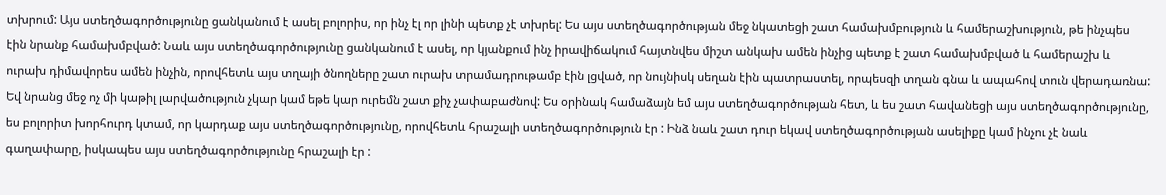տխրում: Այս ստեղծագործությունը ցանկանում է ասել բոլորիս, որ ինչ էլ որ լինի պետք չէ տխրել: Ես այս ստեղծագործության մեջ նկատեցի շատ համախմբություն և համերաշխություն, թե ինչպես էին նրանք համախմբված: Նաև այս ստեղծագործությունը ցանկանում է ասել, որ կյանքում ինչ իրավիճակում հայտնվես միշտ անկախ ամեն ինչից պետք է շատ համախմբված և համերաշխ և ուրախ դիմավորես ամեն ինչին, որովհետև այս տղայի ծնողները շատ ուրախ տրամադրութամբ էին լցված, որ նույնիսկ սեղան էին պատրաստել, որպեսզի տղան գնա և ապահով տուն վերադառնա: Եվ նրանց մեջ ոչ մի կաթիլ լարվածություն չկար կամ եթե կար ուրեմն շատ քիչ չափաբաժնով: Ես օրինակ համաձայն եմ այս ստեղծագործության հետ, և ես շատ հավանեցի այս ստեղծագործությունը, ես բոլորիտ խորհուրդ կտամ, որ կարդաք այս ստեղծագործությունը, որովհետև հրաշալի ստեղծագործություն էր : Ինձ նաև շատ դուր եկավ ստեղծագործության ասելիքը կամ ինչու չէ նաև գաղափարը, իսկապես այս ստեղծագործությունը հրաշալի էր :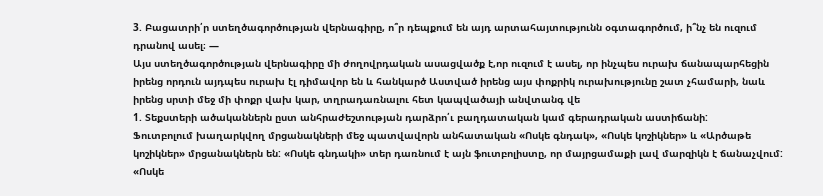3. Բացատրի՛ր ստեղծագործության վերնագիրը, ո՞ր դեպքում են այդ արտահայտությունն օգտագործում, ի՞նչ են ուզում դրանով ասել։ —
Այս ստեղծագործության վերնագիրը մի ժողովրդական ասացվածք է,որ ուզում է ասել, որ ինչպես ուրախ ճանապարհեցին իրենց որդուն այդպես ուրախ էլ դիմավոր են և հանկարծ Աստված իրենց այս փոքրիկ ուրախությունը շատ չհամարի, նաև իրենց սրտի մեջ մի փոքր վախ կար, տղրադառնալու հետ կապվածայի անվտանգ վե
1. Տեքստերի ածականներն ըստ անհրաժեշտության դարձրո՛ւ բաղդատական կամ գերադրական աստիճանի:
Ֆուտբոլում խաղարկվող մրցանակների մեջ պատվավորն անհատական «Ոսկե գնդակ», «Ոսկե կոշիկներ» և «Արծաթե կոշիկներ» մրցանակներն են: «Ոսկե գնդակի» տեր դառնում է այն ֆուտբոլիստը, որ մայրցամաքի լավ մարզիկն է ճանաչվում: «Ոսկե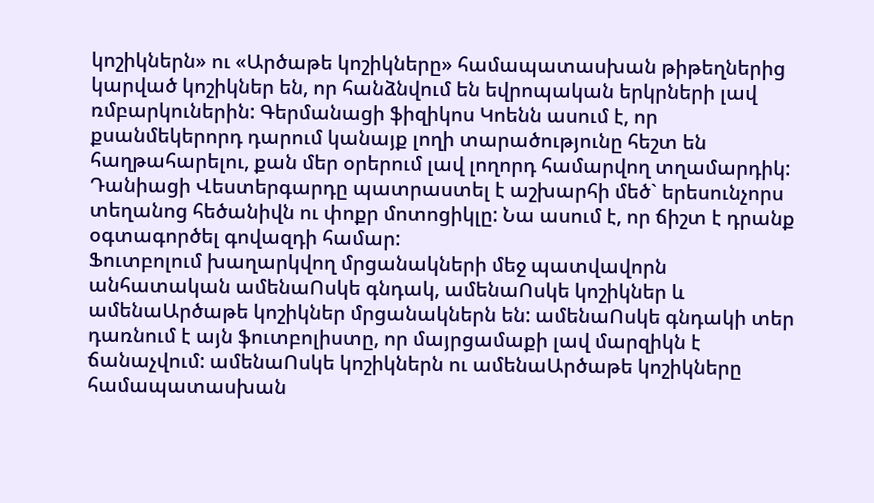կոշիկներն» ու «Արծաթե կոշիկները» համապատասխան թիթեղներից կարված կոշիկներ են, որ հանձնվում են եվրոպական երկրների լավ ռմբարկուներին: Գերմանացի ֆիզիկոս Կոենն ասում է, որ քսանմեկերորդ դարում կանայք լողի տարածությունը հեշտ են հաղթահարելու, քան մեր օրերում լավ լողորդ համարվող տղամարդիկ: Դանիացի Վեստերգարդը պատրաստել է աշխարհի մեծ` երեսունչորս տեղանոց հեծանիվն ու փոքր մոտոցիկլը: Նա ասում է, որ ճիշտ է դրանք օգտագործել գովազդի համար:
Ֆուտբոլում խաղարկվող մրցանակների մեջ պատվավորն անհատական ամենաՈսկե գնդակ, ամենաՈսկե կոշիկներ և ամենաԱրծաթե կոշիկներ մրցանակներն են: ամենաՈսկե գնդակի տեր դառնում է այն ֆուտբոլիստը, որ մայրցամաքի լավ մարզիկն է ճանաչվում: ամենաՈսկե կոշիկներն ու ամենաԱրծաթե կոշիկները համապատասխան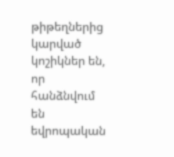թիթեղներից կարված կոշիկներ են, որ հանձնվում են եվրոպական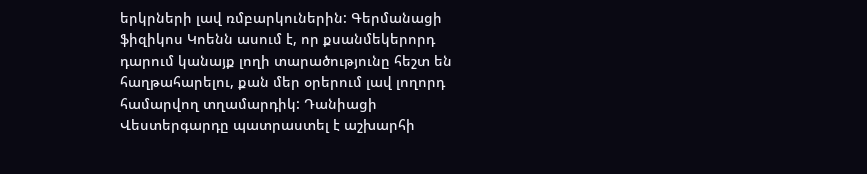երկրների լավ ռմբարկուներին: Գերմանացի ֆիզիկոս Կոենն ասում է, որ քսանմեկերորդ դարում կանայք լողի տարածությունը հեշտ են հաղթահարելու, քան մեր օրերում լավ լողորդ համարվող տղամարդիկ: Դանիացի Վեստերգարդը պատրաստել է աշխարհի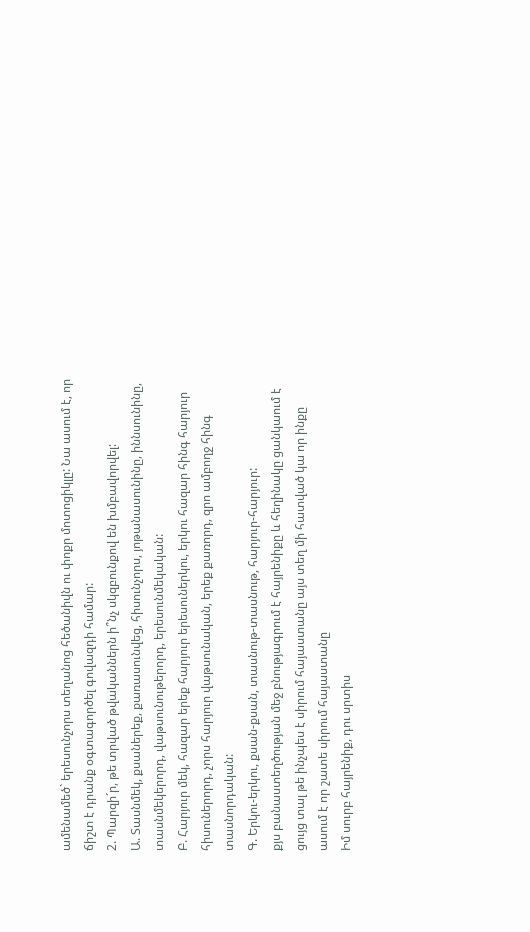ամենամեծ` երեսունչորս տեղանոց հեծանիվն ու փոքր մոտոցիկլը: Նա ասում է, որ ճիշտ է դրանք օգտագործել գովազդի համար:
2. Պարզի´ր, թե տրված թվականներն ի՞նչ սկզբունքով են խմբավորվել:
Ա. Տասնմեկ, քսաներեք, քառասունվեց, հիսունչորս, յոթանասունինը, իննսունինը, տասնմեկերորդ, վաթսունութերորդ, երեսունմեկական:
Բ. Հարյուր մեկ, հազար երեք հարյուր երեսուներկու, երկու հազար հինգ հարյուր հիսուներորդ, չորս հարյուր վաթսունական, երեք քառորդ, զրո ամբողջ հինգ տասնորդական:
Գ. Երկու-երկու, քսան-քսան, տասնութ-տասնութ, հարյուր-հարյուր:
քյս բանաստեղծության մեջ բնությագրում է հայրենիքը և հեղինակը ցանկաում է ցույց տալ թե ինչպես է սիրում հայաստանը այս տեղ մի հատված կա որ ինքը ասում է որ շատե սիրում հայաստանը
Իմ սուրբ հայրենիք, դու սրտիս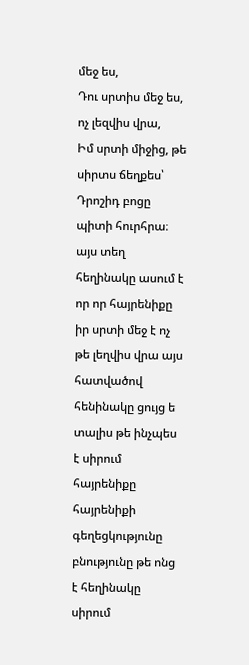մեջ ես,
Դու սրտիս մեջ ես, ոչ լեզվիս վրա,
Իմ սրտի միջից, թե սիրտս ճեղքես՝
Դրոշիդ բոցը պիտի հուրհրա։
այս տեղ հեղինակը ասում է որ որ հայրենիքը իր սրտի մեջ է ոչ թե լեղվիս վրա այս հատվածով հենինակը ցույց ե տալիս թե ինչպես է սիրում հայրենիքը հայրենիքի գեղեցկությունը բնությունը թե ոնց է հեղինակը սիրում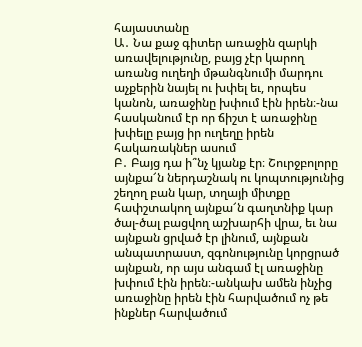հայաստանը
Ա․ Նա քաջ գիտեր առաջին զարկի առավելությունը, բայց չէր կարող առանց ուղեղի մթանգնումի մարդու աչքերին նայել ու խփել եւ, որպես կանոն, առաջինը խփում էին իրեն։-նա հասկանում էր որ ճիշտ է առաջինը խփելը բայց իր ուղեղը իրեն հակառակներ ասում
Բ․ Բայց դա ի՞նչ կյանք էր։ Շուրջբոլորը այնքա՜ն ներդաշնակ ու կոպտությունից շեղող բան կար, տղայի միտքը հափշտակող այնքա՜ն գաղտնիք կար ծալ-ծալ բացվող աշխարհի վրա, եւ նա այնքան ցրված էր լինում, այնքան անպատրաստ, զգոնությունը կորցրած այնքան, որ այս անգամ էլ առաջինը խփում էին իրեն։-անկախ ամեն ինչից առաջինը իրեն էին հարվածում ոչ թե ինքներ հարվածում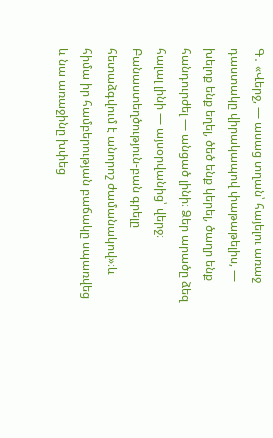Գ․ «Վերջ, ― ասաց տղան՝ հայելու առաջ դաստակը վիրակապով փաթաթելիս, ― խելոք ենք եղել, ծեծ ենք կերել, ծաղր ենք հանդուրժել ― անցած լինի։ Ձեր արածը ձեզ հալալ լինի ― այսօրվանից՝ վերջ։ Բանաստեղծություն-բան գրելը հետաձգվում է անորոշ ժամանակով»։և հիմա իր համբերության բաճակը սպառվեց և նա առաջինը խփեց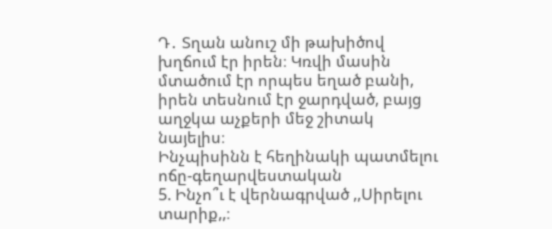Դ․ Տղան անուշ մի թախիծով խղճում էր իրեն։ Կռվի մասին մտածում էր որպես եղած բանի, իրեն տեսնում էր ջարդված, բայց աղջկա աչքերի մեջ շիտակ նայելիս։
Ինչպիսինն է հեղինակի պատմելու ոճը-գեղարվեստական
5. Ինչո՞ւ է վերնագրված ,,Սիրելու տարիք,,։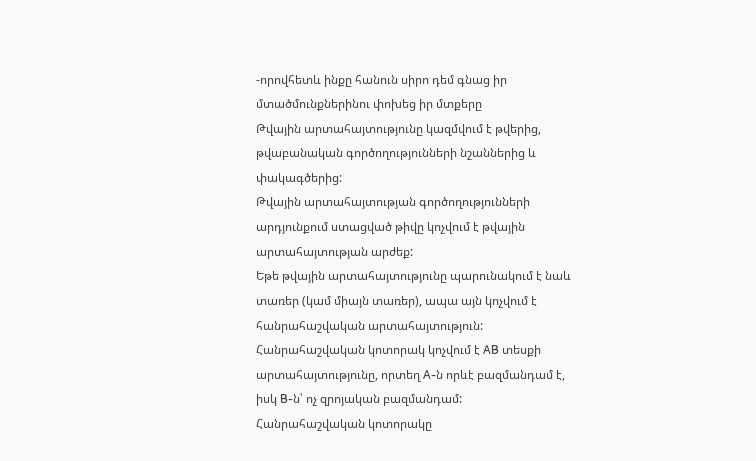-որովհետև ինքը հանուն սիրո դեմ գնաց իր մտածմունքներինու փոխեց իր մտքերը
Թվային արտահայտությունը կազմվում է թվերից, թվաբանական գործողությունների նշաններից և փակագծերից:
Թվային արտահայտության գործողությունների արդյունքում ստացված թիվը կոչվում է թվային արտահայտության արժեք:
Եթե թվային արտահայտությունը պարունակում է նաև տառեր (կամ միայն տառեր), ապա այն կոչվում է հանրահաշվական արտահայտություն:
Հանրահաշվական կոտորակ կոչվում է AB տեսքի արտահայտությունը, որտեղ A-ն որևէ բազմանդամ է, իսկ B-ն՝ ոչ զրոյական բազմանդամ:
Հանրահաշվական կոտորակը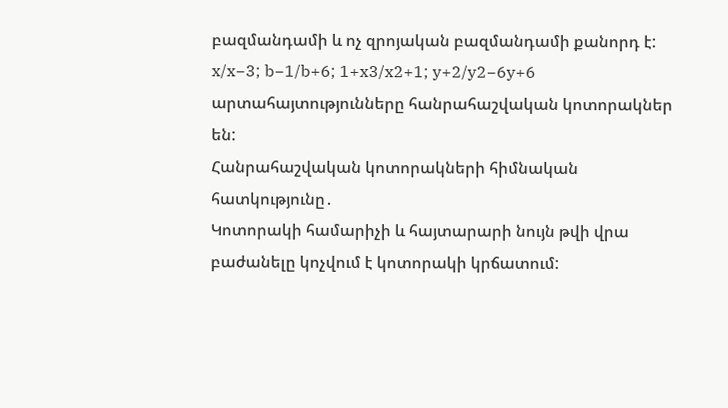բազմանդամի և ոչ զրոյական բազմանդամի քանորդ է:
x/x−3; b−1/b+6; 1+x3/x2+1; y+2/y2−6y+6 արտահայտությունները հանրահաշվական կոտորակներ են:
Հանրահաշվական կոտորակների հիմնական հատկությունը․
Կոտորակի համարիչի և հայտարարի նույն թվի վրա բաժանելը կոչվում է կոտորակի կրճատում: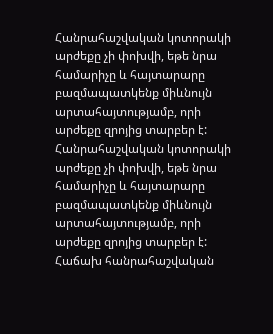Հանրահաշվական կոտորակի արժեքը չի փոխվի, եթե նրա համարիչը և հայտարարը բազմապատկենք միևնույն արտահայտությամբ, որի արժեքը զրոյից տարբեր է:
Հանրահաշվական կոտորակի արժեքը չի փոխվի, եթե նրա համարիչը և հայտարարը բազմապատկենք միևնույն արտահայտությամբ, որի արժեքը զրոյից տարբեր է:
Հաճախ հանրահաշվական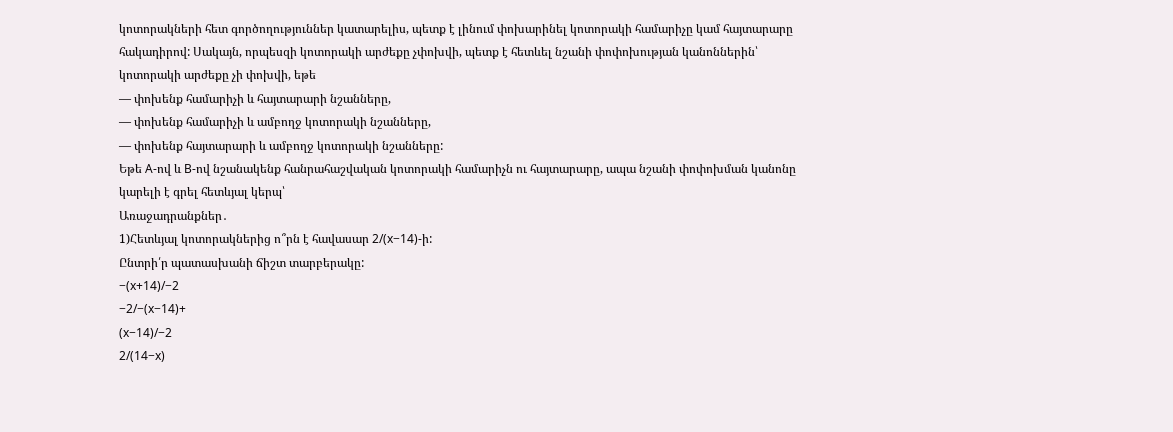կոտորակների հետ գործողություններ կատարելիս, պետք է լինում փոխարինել կոտորակի համարիչը կամ հայտարարը հակադիրով: Սակայն, որպեսզի կոտորակի արժեքը չփոխվի, պետք է հետևել նշանի փոփոխության կանոններին՝
կոտորակի արժեքը չի փոխվի, եթե
— փոխենք համարիչի և հայտարարի նշանները,
— փոխենք համարիչի և ամբողջ կոտորակի նշանները,
— փոխենք հայտարարի և ամբողջ կոտորակի նշանները:
Եթե A-ով և B-ով նշանակենք հանրահաշվական կոտորակի համարիչն ու հայտարարը, ապա նշանի փոփոխման կանոնը կարելի է գրել հետևյալ կերպ՝
Առաջադրանքներ․
1)Հետևյալ կոտորակներից ո՞րն է հավասար 2/(x−14)-ի:
Ընտրի՛ր պատասխանի ճիշտ տարբերակը:
−(x+14)/−2
−2/−(x−14)+
(x−14)/−2
2/(14−x)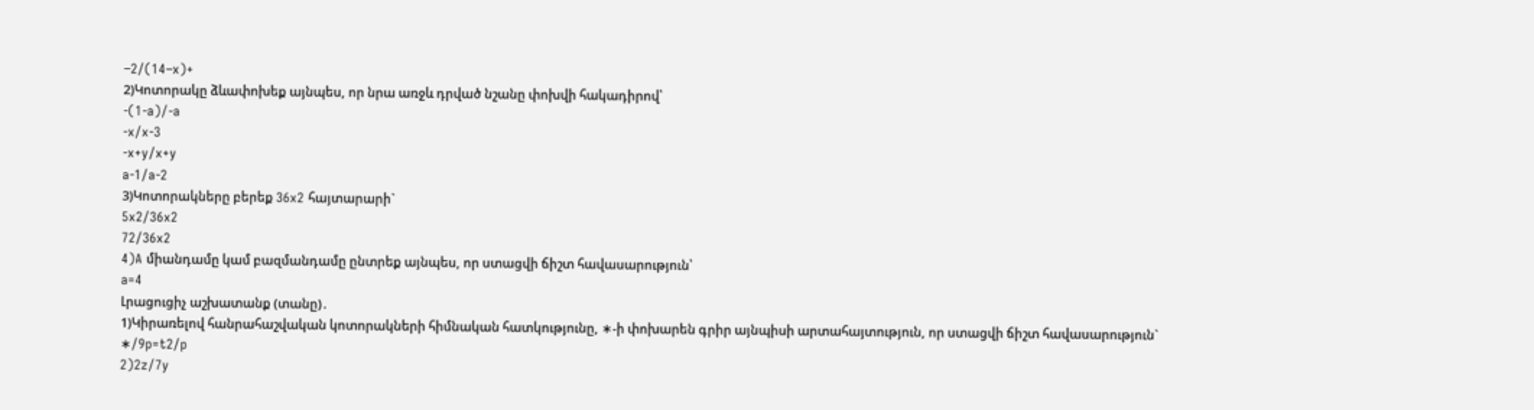−2/(14−x)+
2)Կոտորակը ձևափոխեք այնպես, որ նրա առջև դրված նշանը փոխվի հակադիրով՝
-(1-a)/-a
-x/x-3
-x+y/x+y
a-1/a-2
3)Կոտորակները բերեք 36x2 հայտարարի`
5x2/36x2
72/36x2
4)A միանդամը կամ բազմանդամը ընտրեք այնպես, որ ստացվի ճիշտ հավասարություն՝
a=4
Լրացուցիչ աշխատանք (տանը)․
1)Կիրառելով հանրահաշվական կոտորակների հիմնական հատկությունը, ∗-ի փոխարեն գրիր այնպիսի արտահայտություն, որ ստացվի ճիշտ հավասարություն`
∗/9p=t2/p
2)2z/7y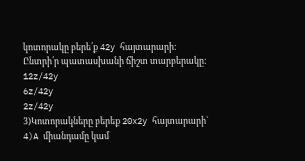կոտորակը բերե՛ք 42y հայտարարի:
Ընտրի՛ր պատասխանի ճիշտ տարբերակը:
12z/42y
6z/42y
2z/42y
3)Կոտորակները բերեք 20x2y հայտարարի`
4)A միանդամը կամ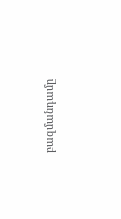բազմանդամը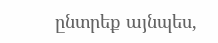ընտրեք այնպես,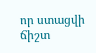որ ստացվի ճիշտ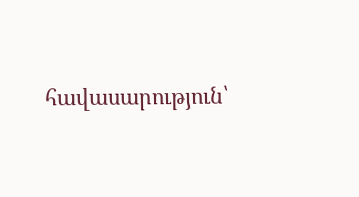հավասարություն՝